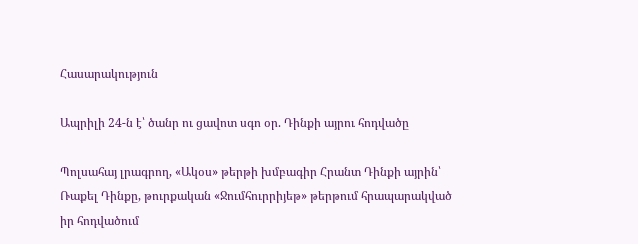Հասարակություն

Ապրիլի 24-ն է՝ ծանր ու ցավոտ սգո օր. Դինքի այրու հոդվածը

Պոլսահայ լրագրող, «Ակօս» թերթի խմբագիր Հրանտ Դինքի այրին՝ Ռաքել Դինքը, թուրքական «Ջումհուրրիյեթ» թերթում հրապարակված իր հոդվածում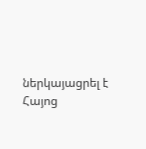ներկայացրել է Հայոց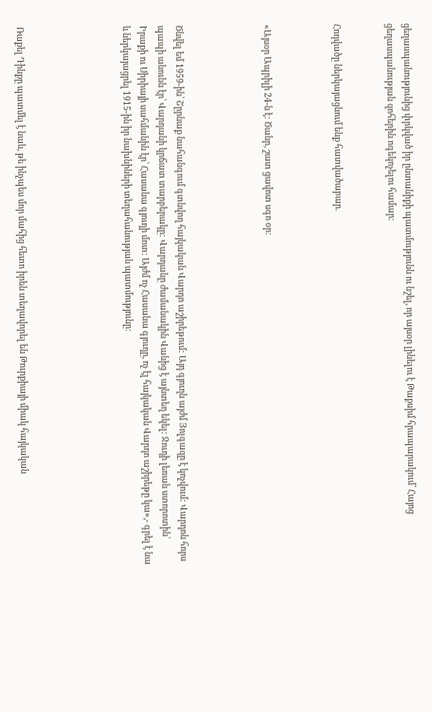ցեղասպանությունից փրկված իր ընտանիքի պատմությունն ու նշել, որ այսօր լինելու է Թաքսիմ հրապարակում՝ Հայոց ցեղասպանության զոհերին ոգեկոչելու համար:


Հոդվածը ներկայացնում ենք հատվածաբար.



«Այսօր Ապրիլի 24-ն է: Ծանր, շատ ցավոտ սգո օր:




Ծնվել եմ 1959-ին՝ Շըրնաք նահանգում գտնվող հայկական Վարդո աշիրեթում: Այդ գյուղն այժմ Յոլգազը է կոչվում: Վարդոն հորս պապի անունն էր՝ Վարդանի կրճատ տարբերակը: Վարդանը ժամանակին Վանից է այնտեղ եկել: Ջուդի լեռան ստորոտին՝ Իրաքի ու Սիրիայի սահմանին էր՝ Հասանա գյուղի մոտ: Այժմ ոչ Հասանա գյուղը, ոչ էլ հայկական Վարդո աշիրեթը կա»,- գրել է նա և ներկայացրել 1915-ին իր նախնիների տեղահանության պատմությունը:





Ռաքել Դինքը պատմել է նաև, թե ինչպես մոր մահից հետո իրեն տեղավորել են Թուրքիայի միակ հայկական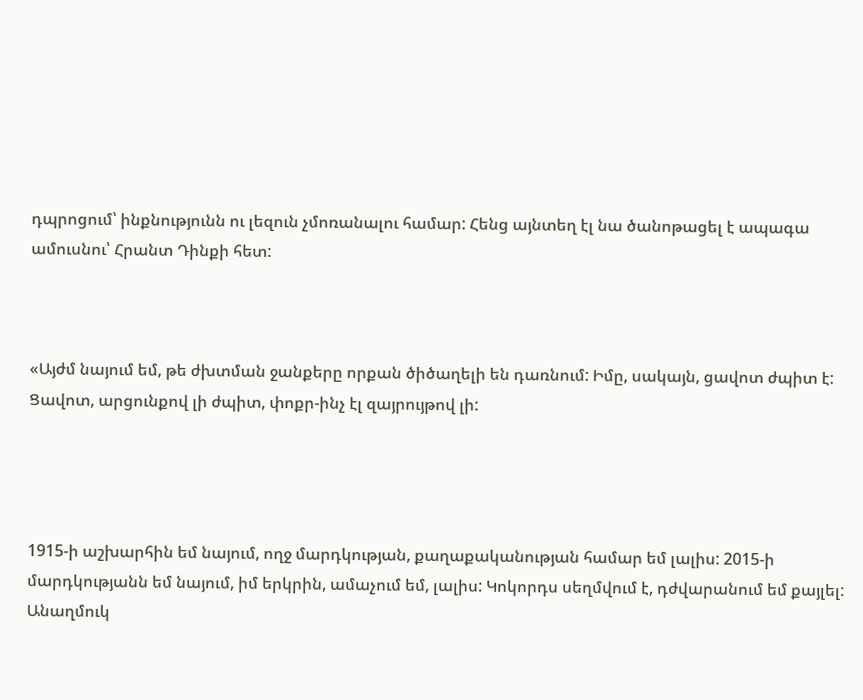դպրոցում՝ ինքնությունն ու լեզուն չմոռանալու համար: Հենց այնտեղ էլ նա ծանոթացել է ապագա ամուսնու՝ Հրանտ Դինքի հետ:



«Այժմ նայում եմ, թե ժխտման ջանքերը որքան ծիծաղելի են դառնում: Իմը, սակայն, ցավոտ ժպիտ է: Ցավոտ, արցունքով լի ժպիտ, փոքր-ինչ էլ զայրույթով լի:




1915-ի աշխարհին եմ նայում, ողջ մարդկության, քաղաքականության համար եմ լալիս: 2015-ի մարդկությանն եմ նայում, իմ երկրին, ամաչում եմ, լալիս: Կոկորդս սեղմվում է, դժվարանում եմ քայլել: Անաղմուկ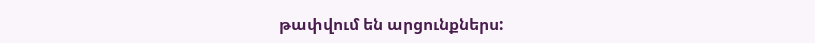թափվում են արցունքներս: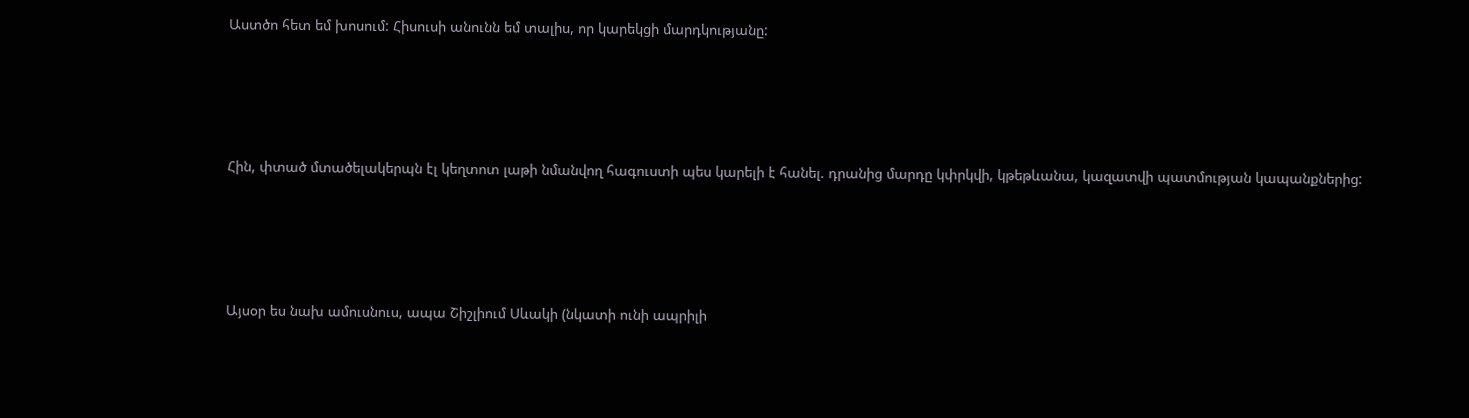Աստծո հետ եմ խոսում: Հիսուսի անունն եմ տալիս, որ կարեկցի մարդկությանը:




Հին, փտած մտածելակերպն էլ կեղտոտ լաթի նմանվող հագուստի պես կարելի է հանել. դրանից մարդը կփրկվի, կթեթևանա, կազատվի պատմության կապանքներից:




Այսօր ես նախ ամուսնուս, ապա Շիշլիում Սևակի (նկատի ունի ապրիլի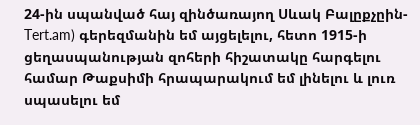24-ին սպանված հայ զինծառայող Սևակ Բալըքչըին-Tert.am) գերեզմանին եմ այցելելու, հետո 1915-ի ցեղասպանության զոհերի հիշատակը հարգելու համար Թաքսիմի հրապարակում եմ լինելու և լուռ սպասելու եմ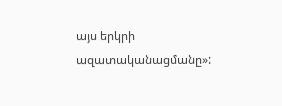այս երկրի ազատականացմանը»: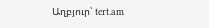Աղբյուր՝ tert.am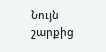Նույն շարքից